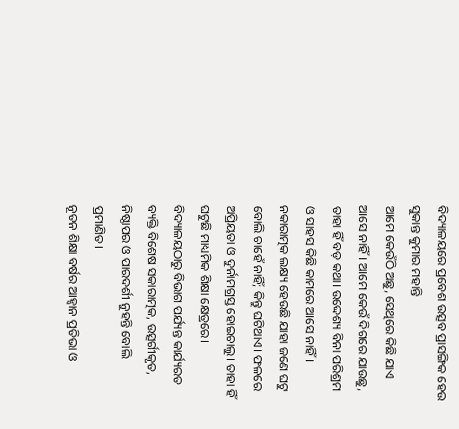ବିଦ୍ୟାଳୟରେ ପ୍ରବେଶ ଉତ୍ସବ ପ୍ରାସଙ୍ଗିକ ହେଉ
ସୁକାନ୍ତ କୁମାର ମହାନ୍ତି
ଆମେ କେଉଁଠି ଅଛୁ, ସେଥିରେ କିଛି ଯାଏ ଆସେ ନାହିଁ। ଆମେ କେଉଁ ଦିଗରେ ଯାଉଛୁ, ତାହା ହିଁ ବଡ଼ କଥା। ଉଦ୍ଦେଶ୍ୟ ବିନା ପରିଶ୍ରମ ଓ ସାହସ କିଛି କାମରେ ଆସେ ନାହିଁ। ନକାରାତ୍ମକ ଲକ୍ଷ୍ୟ ହେଉଛି ଯାହା ଜଣେ ଘଟୁ ବୋଲି ଚାହେଁ ନାହିଁ; କିନ୍ତୁ ଘଟିଥାଏ। ଫଳରେ ଅପ୍ରିୟତା ଓ ଦୁର୍ନାମଗ୍ରସ୍ତ ହୋଇଚାଲୁ। ତାହା ହିଁ ଘଟୁଛି ମାଧ୍ୟମିକ ଶିକ୍ଷା କ୍ଷେତ୍ରରେ। ବିଦ୍ୟାଳୟଠାରୁ ବିଭାଗ ପର୍ଯ୍ୟନ୍ତ କାର୍ଯ୍ୟରତ ବ୍ୟକ୍ତି ବିଶେଷ ସକାରାତ୍ମକ, ଉତ୍ସର୍ଗୀକୃତ, ନିଷ୍ଠାପର ଓ ପାରଦର୍ଶୀ ନୁହନ୍ତି ବୋଲି ପ୍ରମାଣିତ।
ନୂତନ ଶିକ୍ଷା ବର୍ଷର ଆହ୍ୱାନ ପ୍ରତିଭା ଓ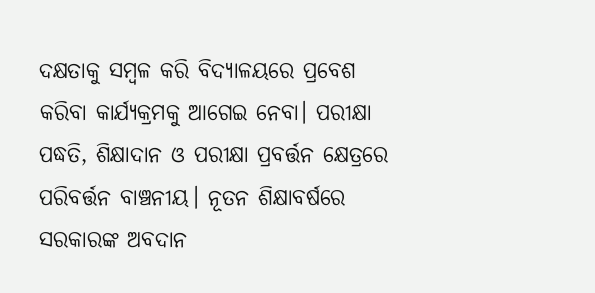ଦକ୍ଷତାକୁ ସମ୍ବଳ କରି ବିଦ୍ୟାଳୟରେ ପ୍ରବେଶ କରିବା କାର୍ଯ୍ୟକ୍ରମକୁ ଆଗେଇ ନେବା। ପରୀକ୍ଷା ପଦ୍ଧତି, ଶିକ୍ଷାଦାନ ଓ ପରୀକ୍ଷା ପ୍ରବର୍ତ୍ତନ କ୍ଷେତ୍ରରେ ପରିବର୍ତ୍ତନ ବାଞ୍ଚନୀୟ। ନୂତନ ଶିକ୍ଷାବର୍ଷରେ ସରକାରଙ୍କ ଅବଦାନ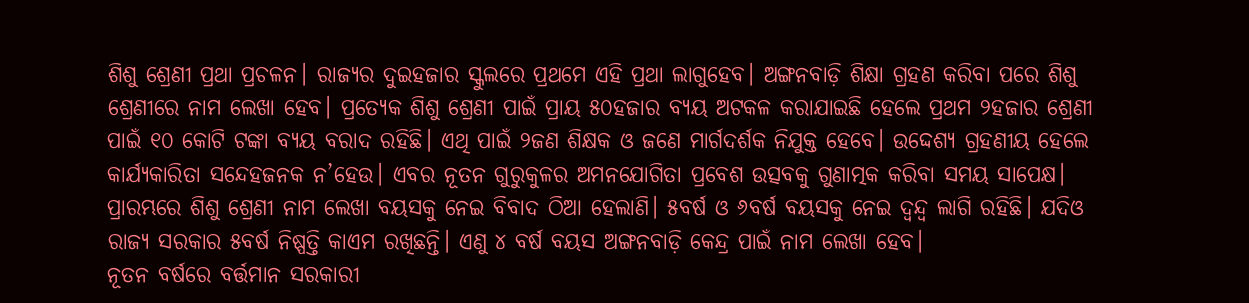ଶିଶୁ ଶ୍ରେଣୀ ପ୍ରଥା ପ୍ରଚଳନ। ରାଜ୍ୟର ଦୁଇହଜାର ସ୍କୁଲରେ ପ୍ରଥମେ ଏହି ପ୍ରଥା ଲାଗୁହେବ। ଅଙ୍ଗନବାଡ଼ି ଶିକ୍ଷା ଗ୍ରହଣ କରିବା ପରେ ଶିଶୁ ଶ୍ରେଣୀରେ ନାମ ଲେଖା ହେବ। ପ୍ରତ୍ୟେକ ଶିଶୁ ଶ୍ରେଣୀ ପାଇଁ ପ୍ରାୟ ୫୦ହଜାର ବ୍ୟୟ ଅଟକଳ କରାଯାଇଛି ହେଲେ ପ୍ରଥମ ୨ହଜାର ଶ୍ରେଣୀ ପାଇଁ ୧୦ କୋଟି ଟଙ୍କା ବ୍ୟୟ ବରାଦ ରହିଛି। ଏଥି ପାଇଁ ୨ଜଣ ଶିକ୍ଷକ ଓ ଜଣେ ମାର୍ଗଦର୍ଶକ ନିଯୁକ୍ତ ହେବେ। ଉଦ୍ଦେଶ୍ୟ ଗ୍ରହଣୀୟ ହେଲେ କାର୍ଯ୍ୟକାରିତା ସନ୍ଦେହଜନକ ନ’ହେଉ। ଏବର ନୂତନ ଗୁରୁକୁଳର ଅମନଯୋଗିତା ପ୍ରବେଶ ଉତ୍ସବକୁ ଗୁଣାତ୍ମକ କରିବା ସମୟ ସାପେକ୍ଷ। ପ୍ରାରମ୍ଭରେ ଶିଶୁ ଶ୍ରେଣୀ ନାମ ଲେଖା ବୟସକୁ ନେଇ ବିବାଦ ଠିଆ ହେଲାଣି। ୫ବର୍ଷ ଓ ୬ବର୍ଷ ବୟସକୁ ନେଇ ଦ୍ୱନ୍ଦ୍ୱ ଲାଗି ରହିଛି। ଯଦିଓ ରାଜ୍ୟ ସରକାର ୫ବର୍ଷ ନିଷ୍ପତ୍ତି କାଏମ ରଖିଛନ୍ତି। ଏଣୁ ୪ ବର୍ଷ ବୟସ ଅଙ୍ଗନବାଡ଼ି କେନ୍ଦ୍ର ପାଇଁ ନାମ ଲେଖା ହେବ।
ନୂତନ ବର୍ଷରେ ବର୍ତ୍ତମାନ ସରକାରୀ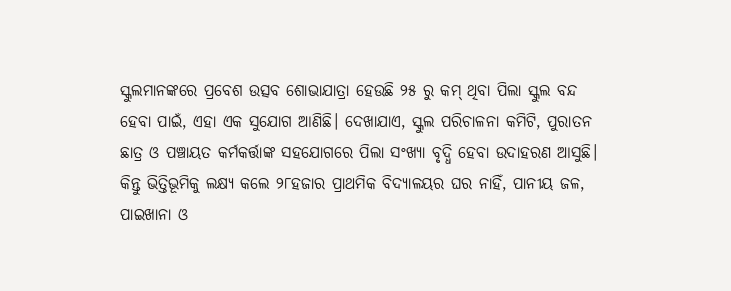ସ୍କୁଲମାନଙ୍କରେ ପ୍ରବେଶ ଉତ୍ସବ ଶୋଭାଯାତ୍ରା ହେଉଛି ୨୫ ରୁ କମ୍ ଥିବା ପିଲା ସ୍କୁଲ ବନ୍ଦ ହେବା ପାଇଁ, ଏହା ଏକ ସୁଯୋଗ ଆଣିଛି। ଦେଖାଯାଏ, ସ୍କୁଲ ପରିଚାଳନା କମିଟି, ପୁରାତନ ଛାତ୍ର ଓ ପଞ୍ଚାୟତ କର୍ମକର୍ତ୍ତାଙ୍କ ସହଯୋଗରେ ପିଲା ସଂଖ୍ୟା ବୃଦ୍ଧି ହେବା ଉଦାହରଣ ଆସୁଛି। କିନ୍ତୁ ଭିତ୍ତିଭୂମିକୁ ଲକ୍ଷ୍ୟ କଲେ ୨୮ହଜାର ପ୍ରାଥମିକ ବିଦ୍ୟାଳୟର ଘର ନାହିଁ, ପାନୀୟ ଜଳ, ପାଇଖାନା ଓ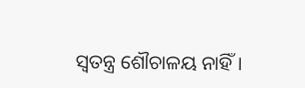ସ୍ୱତନ୍ତ୍ର ଶୌଚାଳୟ ନାହିଁ।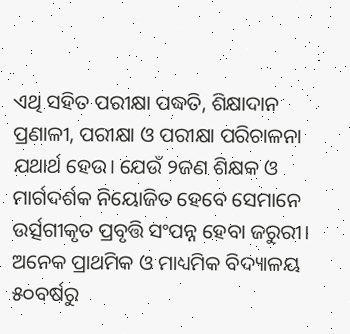ଏଥି ସହିତ ପରୀକ୍ଷା ପଦ୍ଧତି, ଶିକ୍ଷାଦାନ ପ୍ରଣାଳୀ, ପରୀକ୍ଷା ଓ ପରୀକ୍ଷା ପରିଚାଳନା ଯଥାର୍ଥ ହେଉ। ଯେଉଁ ୨ଜଣ ଶିକ୍ଷକ ଓ ମାର୍ଗଦର୍ଶକ ନିୟୋଜିତ ହେବେ ସେମାନେ ଉର୍ତ୍ସଗୀକୃତ ପ୍ରବୃତ୍ତି ସଂପନ୍ନ ହେବା ଜରୁରୀ। ଅନେକ ପ୍ରାଥମିକ ଓ ମାଧ୍ୟମିକ ବିଦ୍ୟାଳୟ ୫୦ବର୍ଷରୁ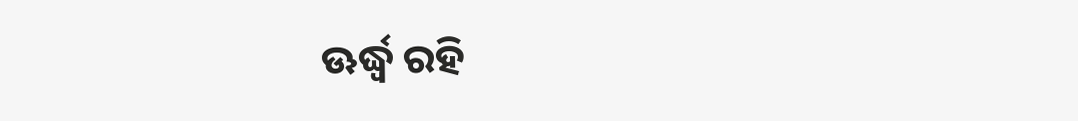ଊର୍ଦ୍ଧ୍ବ ରହି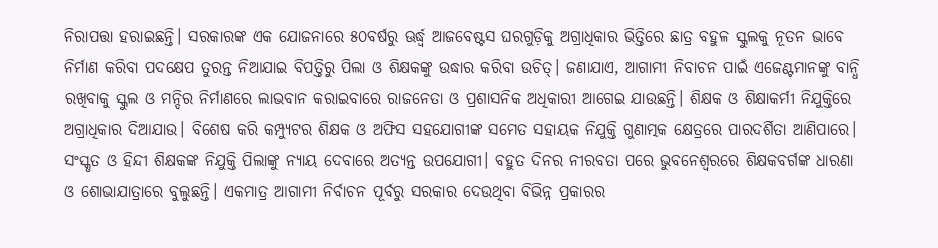ନିରାପତ୍ତା ହରାଇଛନ୍ତି। ସରକାରଙ୍କ ଏକ ଯୋଜନାରେ ୫୦ବର୍ଷରୁ ଊର୍ଦ୍ଧ୍ବ ଆଜବେଷ୍ଟସ ଘରଗୁଡ଼ିକୁ ଅଗ୍ରାଧିକାର ଭିତ୍ତିରେ ଛାତ୍ର ବହୁଳ ସ୍କୁଲକୁ ନୂତନ ଭାବେ ନିର୍ମାଣ କରିବା ପଦକ୍ଷେପ ତୁରନ୍ତ ନିଆଯାଇ ବିପତ୍ତିରୁ ପିଲା ଓ ଶିକ୍ଷକଙ୍କୁ ଉଦ୍ଧାର କରିବା ଉଚିତ୍। ଜଣାଯାଏ, ଆଗାମୀ ନିବାଚନ ପାଇଁ ଏଜେଣ୍ଟମାନଙ୍କୁ ବାନ୍ଧି ରଖିବାକୁ ସ୍କୁଲ ଓ ମନ୍ଦିର ନିର୍ମାଣରେ ଲାଭବାନ କରାଇବାରେ ରାଜନେତା ଓ ପ୍ରଶାସନିକ ଅଧିକାରୀ ଆଗେଇ ଯାଉଛନ୍ତି। ଶିକ୍ଷକ ଓ ଶିକ୍ଷାକର୍ମୀ ନିଯୁକ୍ତିରେ ଅଗ୍ରାଧିକାର ଦିଆଯାଉ। ବିଶେଷ କରି କମ୍ପ୍ୟୁଟର ଶିକ୍ଷକ ଓ ଅଫିସ ସହଯୋଗୀଙ୍କ ସମେତ ସହାୟକ ନିଯୁକ୍ତି ଗୁଣାତ୍ମକ କ୍ଷେତ୍ରରେ ପାରଦର୍ଶିତା ଆଣିପାରେ। ସଂସ୍କୃତ ଓ ହିନ୍ଦୀ ଶିକ୍ଷକଙ୍କ ନିଯୁକ୍ତି ପିଲାଙ୍କୁ ନ୍ୟାୟ ଦେବାରେ ଅତ୍ୟନ୍ତ ଉପଯୋଗୀ। ବହୁତ ଦିନର ନୀରବତା ପରେ ଭୁବନେଶ୍ୱରରେ ଶିକ୍ଷକବର୍ଗଙ୍କ ଧାରଣା ଓ ଶୋଭାଯାତ୍ରାରେ ବୁଲୁଛନ୍ତି। ଏକମାତ୍ର ଆଗାମୀ ନିର୍ବାଚନ ପୂର୍ବରୁ ସରକାର ଦେଉଥିବା ବିଭିନ୍ନ ପ୍ରକାରର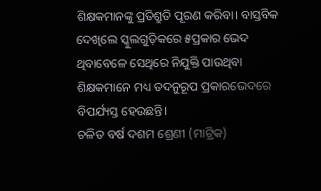ଶିକ୍ଷକମାନଙ୍କୁ ପ୍ରତିଶ୍ରୁତି ପୂରଣ କରିବା। ବାସ୍ତବିକ ଦେଖିଲେ ସ୍କୁଲଗୁଡ଼ିକରେ ୫ପ୍ରକାର ଭେଦ ଥିବାବେଳେ ସେଥିରେ ନିଯୁକ୍ତି ପାଉଥିବା ଶିକ୍ଷକମାନେ ମଧ୍ୟ ତଦନୁରୂପ ପ୍ରକାରଭେଦରେ ବିପର୍ଯ୍ୟସ୍ତ ହେଉଛନ୍ତି।
ଚଳିତ ବର୍ଷ ଦଶମ ଶ୍ରେଣୀ (ମାଟ୍ରିକ)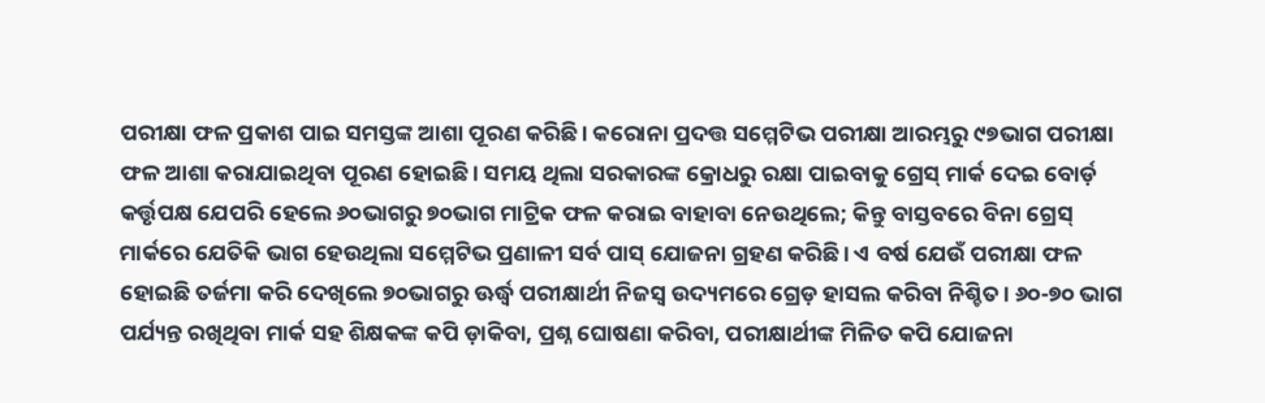ପରୀକ୍ଷା ଫଳ ପ୍ରକାଶ ପାଇ ସମସ୍ତଙ୍କ ଆଶା ପୂରଣ କରିଛି। କରୋନା ପ୍ରଦତ୍ତ ସମ୍ମେଟିଭ ପରୀକ୍ଷା ଆରମ୍ଭରୁ ୯୭ଭାଗ ପରୀକ୍ଷା ଫଳ ଆଶା କରାଯାଇଥିବା ପୂରଣ ହୋଇଛି। ସମୟ ଥିଲା ସରକାରଙ୍କ କ୍ରୋଧରୁ ରକ୍ଷା ପାଇବାକୁ ଗ୍ରେସ୍ ମାର୍କ ଦେଇ ବୋର୍ଡ଼ କର୍ତ୍ତୃପକ୍ଷ ଯେପରି ହେଲେ ୬୦ଭାଗରୁ ୭୦ଭାଗ ମାଟ୍ରିକ ଫଳ କରାଇ ବାହାବା ନେଉଥିଲେ; କିନ୍ତୁ ବାସ୍ତବରେ ବିନା ଗ୍ରେସ୍ ମାର୍କରେ ଯେତିକି ଭାଗ ହେଉଥିଲା ସମ୍ମେଟିଭ ପ୍ରଣାଳୀ ସର୍ବ ପାସ୍ ଯୋଜନା ଗ୍ରହଣ କରିଛି। ଏ ବର୍ଷ ଯେଉଁ ପରୀକ୍ଷା ଫଳ ହୋଇଛି ତର୍ଜମା କରି ଦେଖିଲେ ୭୦ଭାଗରୁ ଊର୍ଦ୍ଧ୍ବ ପରୀକ୍ଷାର୍ଥୀ ନିଜସ୍ୱ ଉଦ୍ୟମରେ ଗ୍ରେଡ଼ ହାସଲ କରିବା ନିଶ୍ଚିତ। ୬୦-୭୦ ଭାଗ ପର୍ଯ୍ୟନ୍ତ ରଖିଥିବା ମାର୍କ ସହ ଶିକ୍ଷକଙ୍କ କପି ଡ଼ାକିବା, ପ୍ରଶ୍ନ ଘୋଷଣା କରିବା, ପରୀକ୍ଷାର୍ଥୀଙ୍କ ମିଳିତ କପି ଯୋଜନା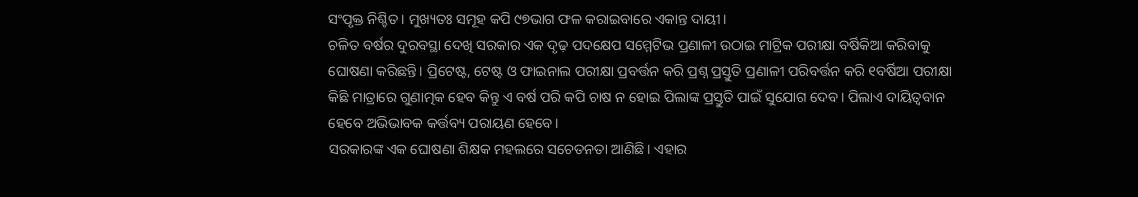ସଂପୃକ୍ତ ନିଶ୍ଚିତ। ମୁଖ୍ୟତଃ ସମୂହ କପି ୯୭ଭାଗ ଫଳ କରାଇବାରେ ଏକାନ୍ତ ଦାୟୀ।
ଚଳିତ ବର୍ଷର ଦୁରବସ୍ଥା ଦେଖି ସରକାର ଏକ ଦୃଢ଼ ପଦକ୍ଷେପ ସମ୍ମେଟିଭ ପ୍ରଣାଳୀ ଉଠାଇ ମାଟ୍ରିକ ପରୀକ୍ଷା ବର୍ଷିକିଆ କରିବାକୁ ଘୋଷଣା କରିଛନ୍ତି। ପ୍ରିଟେଷ୍ଟ, ଟେଷ୍ଟ ଓ ଫାଇନାଲ ପରୀକ୍ଷା ପ୍ରବର୍ତ୍ତନ କରି ପ୍ରଶ୍ନ ପ୍ରସ୍ତୁତି ପ୍ରଣାଳୀ ପରିବର୍ତ୍ତନ କରି ୧ବର୍ଷିଆ ପରୀକ୍ଷା କିଛି ମାତ୍ରାରେ ଗୁଣାତ୍ମକ ହେବ କିନ୍ତୁ ଏ ବର୍ଷ ପରି କପି ଚାଷ ନ ହୋଇ ପିଲାଙ୍କ ପ୍ରସ୍ତୁତି ପାଇଁ ସୁଯୋଗ ଦେବ। ପିଲାଏ ଦାୟିତ୍ୱବାନ ହେବେ ଅଭିଭାବକ କର୍ତ୍ତବ୍ୟ ପରାୟଣ ହେବେ।
ସରକାରଙ୍କ ଏକ ଘୋଷଣା ଶିକ୍ଷକ ମହଲରେ ସଚେତନତା ଆଣିଛି। ଏହାର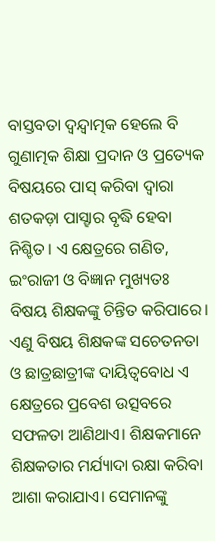ବାସ୍ତବତା ଦ୍ୱନ୍ଦ୍ବାତ୍ମକ ହେଲେ ବି ଗୁଣାତ୍ମକ ଶିକ୍ଷା ପ୍ରଦାନ ଓ ପ୍ରତ୍ୟେକ ବିଷୟରେ ପାସ୍ କରିବା ଦ୍ୱାରା ଶତକଡ଼ା ପାସ୍ହାର ବୃଦ୍ଧି ହେବା ନିଶ୍ଚିତ। ଏ କ୍ଷେତ୍ରରେ ଗଣିତ, ଇଂରାଜୀ ଓ ବିଜ୍ଞାନ ମୁଖ୍ୟତଃ ବିଷୟ ଶିକ୍ଷକଙ୍କୁ ଚିନ୍ତିତ କରିପାରେ। ଏଣୁ ବିଷୟ ଶିକ୍ଷକଙ୍କ ସଚେତନତା ଓ ଛାତ୍ରଛାତ୍ରୀଙ୍କ ଦାୟିତ୍ୱବୋଧ ଏ କ୍ଷେତ୍ରରେ ପ୍ରବେଶ ଉତ୍ସବରେ ସଫଳତା ଆଣିଥାଏ। ଶିକ୍ଷକମାନେ ଶିକ୍ଷକତାର ମର୍ଯ୍ୟାଦା ରକ୍ଷା କରିବା ଆଶା କରାଯାଏ। ସେମାନଙ୍କୁ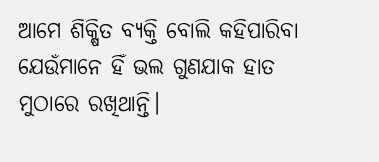ଆମେ ଶିକ୍ଷିତ ବ୍ୟକ୍ତି ବୋଲି କହିପାରିବା ଯେଉଁମାନେ ହିଁ ଭଲ ଗୁଣଯାକ ହାତ ମୁଠାରେ ରଖିଥାନ୍ତି।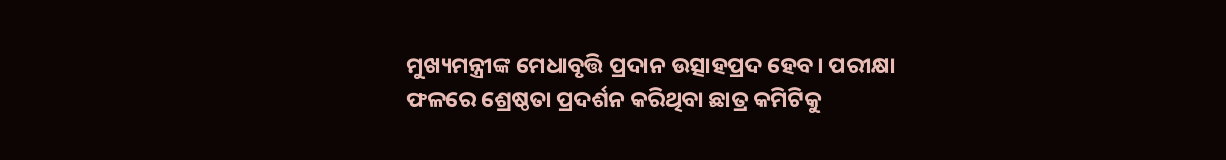ମୁଖ୍ୟମନ୍ତ୍ରୀଙ୍କ ମେଧାବୃତ୍ତି ପ୍ରଦାନ ଉତ୍ସାହପ୍ରଦ ହେବ। ପରୀକ୍ଷା ଫଳରେ ଶ୍ରେଷ୍ଠତା ପ୍ରଦର୍ଶନ କରିଥିବା ଛାତ୍ର କମିଟିକୁ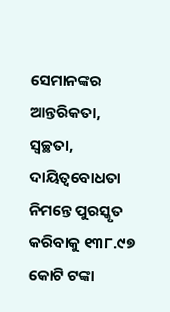ସେମାନଙ୍କର ଆନ୍ତରିକତା, ସ୍ୱଚ୍ଛତା, ଦାୟିତ୍ୱବୋଧତା ନିମନ୍ତେ ପୁରସ୍କୃତ କରିବାକୁ ୧୩୮.୯୭ କୋଟି ଟଙ୍କା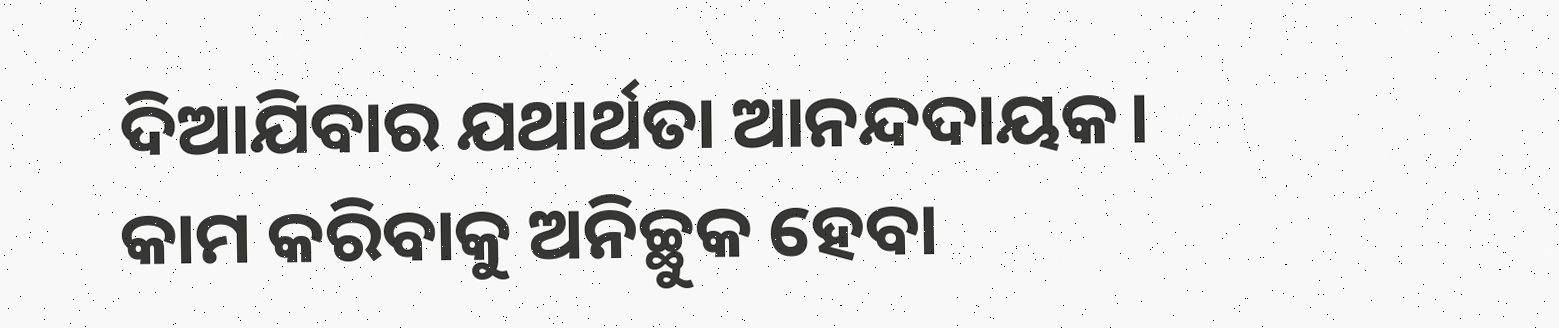ଦିଆଯିବାର ଯଥାର୍ଥତା ଆନନ୍ଦଦାୟକ। କାମ କରିବାକୁ ଅନିଚ୍ଛୁକ ହେବା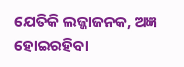ଯେତିକି ଲଜ୍ଜାଜନକ, ଅଜ୍ଞ ହୋଇରହିବା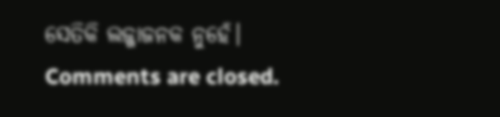ସେତିକି ଲଜ୍ଜାଜନକ ନୁହେଁ।
Comments are closed.